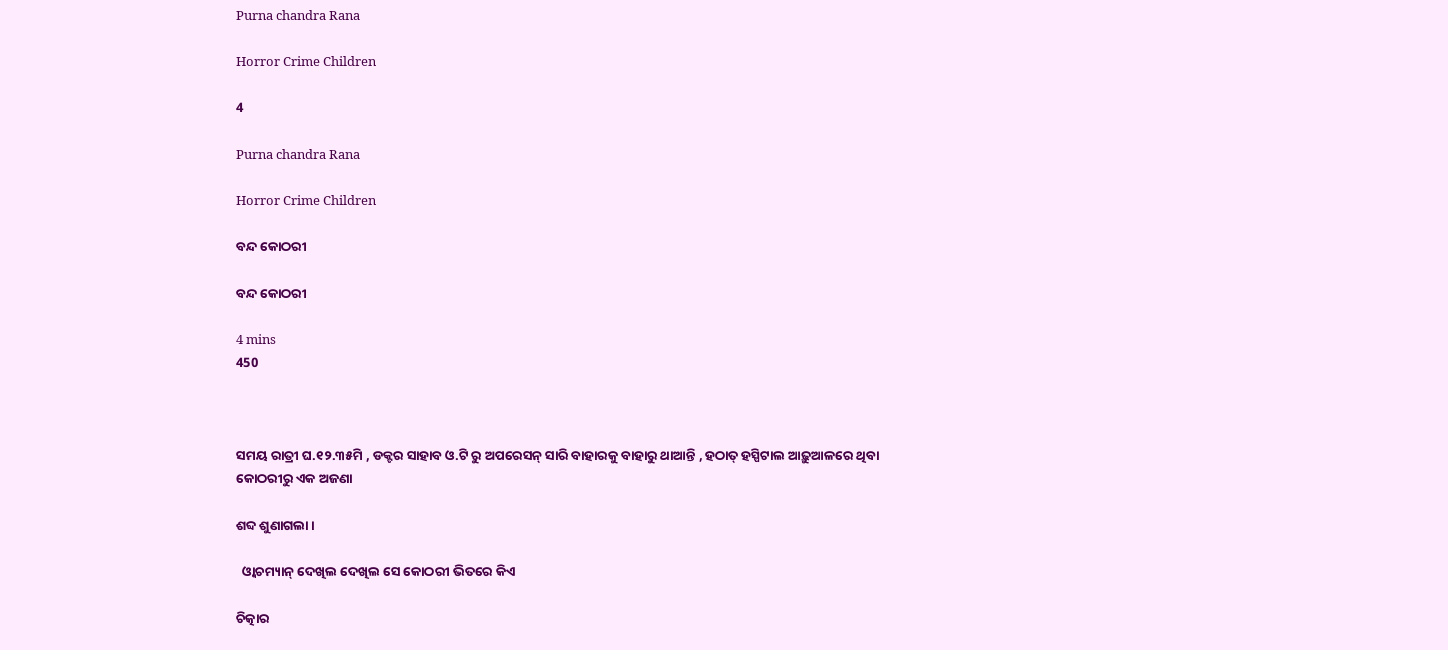Purna chandra Rana

Horror Crime Children

4

Purna chandra Rana

Horror Crime Children

ବନ୍ଦ କୋଠରୀ

ବନ୍ଦ କୋଠରୀ

4 mins
450



ସମୟ ରାତ୍ରୀ ଘ.୧୨.୩୫ମି , ଡକ୍ଟର ସାହାବ ଓ.ଟି ରୁ ଅପରେସନ୍ ସାରି ବାହାରକୁ ବାହାରୁ ଥାଆନ୍ତି , ହଠାତ୍ ହସ୍ପିଟାଲ ଆଢ଼ୁଆଳରେ ଥିବା କୋଠରୀରୁ ଏକ ଅଜଣା

ଶବ୍ଦ ଶୁଣାଗଲା ।

  ଓ୍ବାଚମ୍ୟାନ୍ ଦେଖିଲ ଦେଖିଲ ସେ କୋଠରୀ ଭିତରେ କିଏ

ଚିତ୍କାର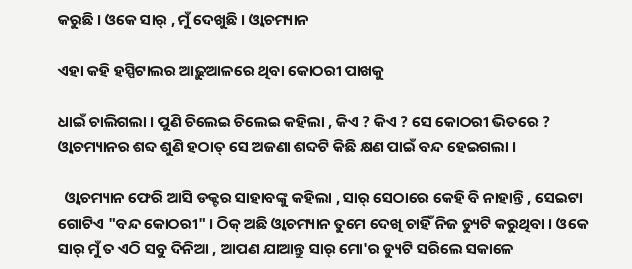କରୁଛି । ଓକେ ସାର୍ , ମୁଁ ଦେଖୁଛି । ଓ୍ବାଚମ୍ୟାନ

ଏହା କହି ହସ୍ପିଟାଲର ଆଢ଼ୁଆଳରେ ଥିବା କୋଠରୀ ପାଖକୁ

ଧାଇଁ ଚାଲିଗଲା । ପୁଣି ଚିଲେଇ ଚିଲେଇ କହିଲା , କିଏ ? କିଏ ? ସେ କୋଠରୀ ଭିତରେ ? ଓ୍ବାଚମ୍ୟାନର ଶବ୍ଦ ଶୁଣି ହଠାତ୍ ସେ ଅଜଣା ଶବ୍ଦଟି କିଛି କ୍ଷଣ ପାଇଁ ବନ୍ଦ ହେଇଗଲା ।

  ଓ୍ବାଚମ୍ୟାନ ଫେରି ଆସି ଡକ୍ଟର ସାହାବଙ୍କୁ କହିଲା , ସାର୍ ସେଠାରେ କେହି ବି ନାହାନ୍ତି , ସେଇଟା ଗୋଟିଏ "ବନ୍ଦ କୋଠରୀ" । ଠିକ୍ ଅଛି ଓ୍ବାଚମ୍ୟାନ ତୁମେ ଦେଖି ଚାହିଁ ନିଜ ଡ୍ୟୁଟି କରୁଥିବା । ଓକେ ସାର୍ ମୁଁ ତ ଏଠି ସବୁ ଦିନିଆ , ଆପଣ ଯାଆନ୍ତୁ ସାର୍ ମୋ'ର ଡ୍ୟୁଟି ସରିଲେ ସକାଳେ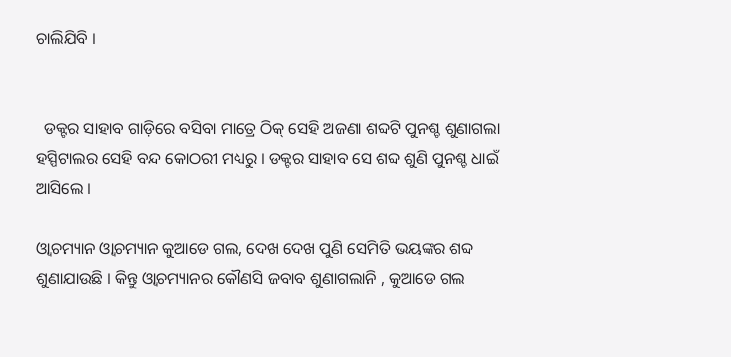ଚାଲିଯିବି ।


  ଡକ୍ଟର ସାହାବ ଗାଡ଼ିରେ ବସିବା ମାତ୍ରେ ଠିକ୍ ସେହି ଅଜଣା ଶବ୍ଦଟି ପୁନଶ୍ଚ ଶୁଣାଗଲା ହସ୍ପିଟାଲର ସେହି ବନ୍ଦ କୋଠରୀ ମଧ୍ୟରୁ । ଡକ୍ଟର ସାହାବ ସେ ଶବ୍ଦ ଶୁଣି ପୁନଶ୍ଚ ଧାଇଁ ଆସିଲେ ।

ଓ୍ବାଚମ୍ୟାନ ଓ୍ବାଚମ୍ୟାନ କୁଆଡେ ଗଲ, ଦେଖ ଦେଖ ପୁଣି ସେମିତି ଭୟଙ୍କର ଶବ୍ଦ ଶୁଣାଯାଉଛି । କିନ୍ତୁ ଓ୍ବାଚମ୍ୟାନର କୌଣସି ଜବାବ ଶୁଣାଗଲାନି , କୁଆଡେ ଗଲ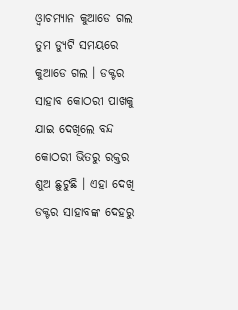ଓ୍ବାଚମ୍ୟାନ କୁଆଡେ ଗଲ ତୁମ ଡ୍ୟୁଟି ସମୟରେ କୁଆଡେ ଗଲ । ଡକ୍ଟର ସାହାବ କୋଠରୀ ପାଖକୁ ଯାଇ ଦେଖିଲେ ବନ୍ଦ କୋଠରୀ ଭିତରୁ ରକ୍ତର‌ ଶୁଅ ଛୁଟୁଛି । ଏହା ଦେଖି ଡକ୍ଟର ସାହାବଙ୍କ ଦେହରୁ‌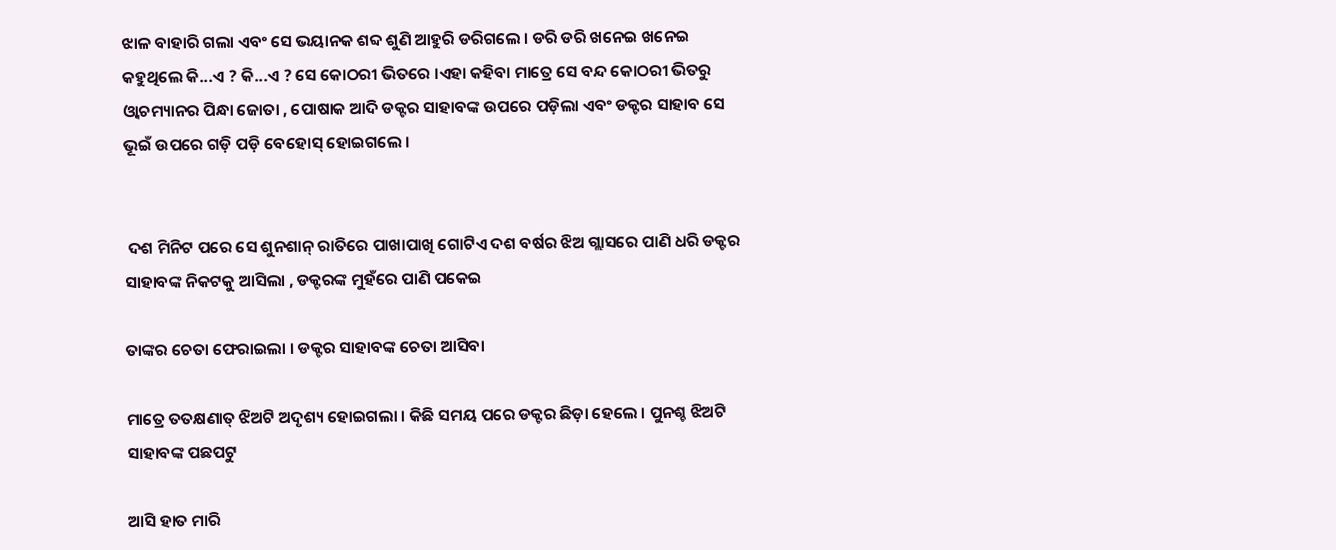ଝାଳ ବାହାରି ଗଲା ଏବଂ ସେ ଭୟାନକ ଶବ୍ଦ ଶୁଣି ଆହୁରି ଡରିଗଲେ । ଡରି ଡରି ଖନେଇ ଖନେଇ କହୁଥିଲେ କି...ଏ ? କି...ଏ ? ସେ କୋଠରୀ ଭିତରେ ।ଏହା କହିବା ମାତ୍ରେ ସେ ବନ୍ଦ କୋଠରୀ ଭିତରୁ ଓ୍ବାଚମ୍ୟାନର ପିନ୍ଧା ଜୋତା , ପୋଷାକ ଆଦି ଡକ୍ଟର ସାହାବଙ୍କ ଉପରେ ପଡ଼ିଲା ଏବଂ ଡକ୍ଟର ସାହାବ ସେ ଭୂଇଁ ଉପରେ ଗଡ଼ି ପଡ଼ି ବେହୋସ୍ ହୋଇଗଲେ ।


 ଦଶ ମିନିଟ ପରେ ସେ ଶୁନଶାନ୍ ରାତିରେ ପାଖାପାଖି ଗୋଟିଏ ଦଶ ବର୍ଷର ଝିଅ ଗ୍ଲାସରେ ପାଣି ଧରି ଡକ୍ଟର ସାହାବଙ୍କ ନିକଟକୁ ଆସିଲା , ଡକ୍ଟରଙ୍କ ମୁହଁରେ ପାଣି ପକେଇ

ତାଙ୍କର ଚେତା ଫେରାଇଲା । ଡକ୍ଟର ସାହାବଙ୍କ ଚେତା ଆସିବା

ମାତ୍ରେ ତତକ୍ଷଣାତ୍ ଝିଅଟି ଅଦୃଶ୍ୟ ହୋଇଗଲା । କିଛି ସମୟ ପରେ ଡକ୍ଟର ଛିଡ଼ା ହେଲେ । ପୁନଶ୍ଚ ଝିଅଟି ସାହାବଙ୍କ ପଛପଟୁ

ଆସି ହାତ ମାରି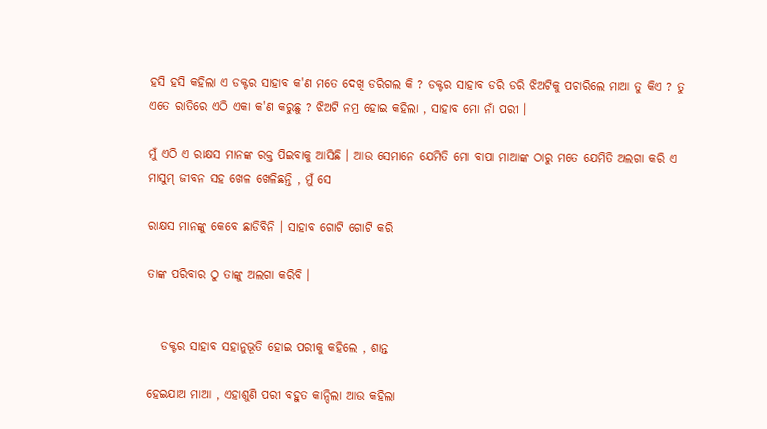ହସି ହସି କହିଲା ଏ ଡକ୍ଟର ସାହାବ କ'ଣ ମତେ ଦେଖି ଡରିଗଲ କି ? ଡକ୍ଟର ସାହାବ ଡରି ଡରି ଝିଅଟିକୁ ପଚାରିଲେ ମାଆ ତୁ କିଏ ? ତୁ ଏତେ ରାତିରେ ଏଠି ଏକା କ'ଣ କରୁଛୁ ? ଝିଅଟି ନମ୍ର ହୋଇ କହିଲା , ସାହାବ ମୋ ନାଁ ପରୀ ।

ମୁଁ ଏଠି ଏ ରାକ୍ଷସ ମାନଙ୍କ ରକ୍ତ ପିଇବାକୁ ଆସିଛି । ଆଉ ସେମାନେ ଯେମିତି ମୋ ବାପା ମାଆଙ୍କ ଠାରୁ ମତେ ଯେମିତି ଅଲଗା କରି ଏ ମାସୁମ୍ ଜୀବନ ସହ ଖେଳ ଖେଳିଛନ୍ତି , ମୁଁ ସେ

ରାକ୍ଷସ ମାନଙ୍କୁ କେବେ ଛାଡିବିନି । ସାହାବ ଗୋଟି ଗୋଟି କରି

ତାଙ୍କ ପରିବାର ଠୁ ତାଙ୍କୁ ଅଲଗା କରିବି ।


   ଡକ୍ଟର ସାହାବ ସହାନୁଭୂତି ହୋଇ ପରୀକୁ କହିଲେ , ଶାନ୍ତ

ହେଇଯାଅ ମାଆ , ଏହାଶୁଣି ପରୀ ବହୁତ କାନ୍ଦିଲା ଆଉ କହିଲା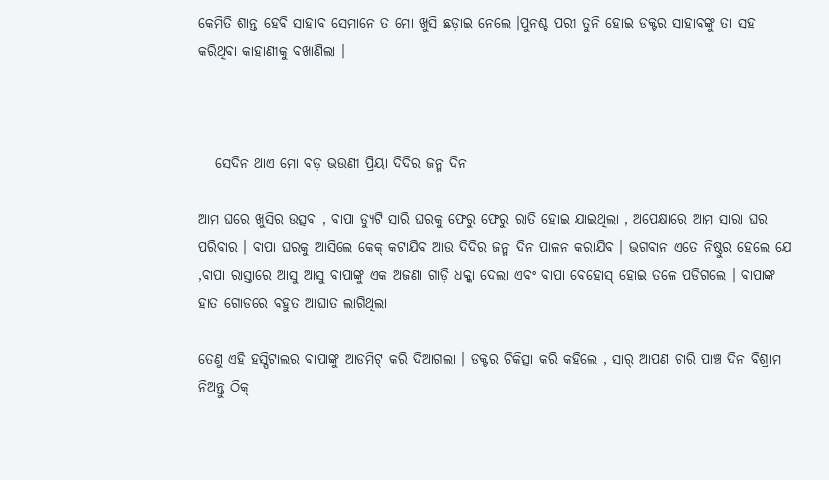କେମିତି ଶାନ୍ତ ହେବି ସାହାବ ସେମାନେ ତ ମୋ ଖୁସି ଛଡ଼ାଇ ନେଲେ ।ପୁନଶ୍ଚ ପରୀ ତୁନି ହୋଇ ଡକ୍ଟର ସାହାବଙ୍କୁ ତା ସହ କରିଥିବା କାହାଣୀକୁ ବଖାଣିଲା ।



   ସେଦିନ ଥାଏ ମୋ ବଡ଼ ଭଉଣୀ ପ୍ରିୟା ଦିଦିର ଜନ୍ମ ଦିନ

ଆମ ଘରେ ଖୁସିର ଉତ୍ସବ , ବାପା ଡ୍ୟୁଟି ସାରି ଘରକୁ ଫେରୁ ଫେରୁ ରାତି ହୋଇ ଯାଇଥିଲା , ଅପେକ୍ଷାରେ ଆମ ସାରା ଘର ପରିବାର । ବାପା ଘରକୁ ଆସିଲେ କେକ୍ କଟାଯିବ ଆଉ ଦିଦିର ଜନ୍ମ ଦିନ ପାଳନ କରାଯିବ । ଭଗବାନ ଏତେ ନିଷ୍ଠୁର ହେଲେ ଯେ ,ବାପା ରାସ୍ତାରେ ଆସୁ ଆସୁ ବାପାଙ୍କୁ ଏକ ଅଜଣା ଗାଡ଼ି ଧକ୍କା ଦେଲା ଏବଂ ବାପା ବେହୋସ୍ ହୋଇ ତଳେ ପଡିଗଲେ । ବାପାଙ୍କ ହାତ ଗୋଡରେ ବହୁତ ଆଘାତ ଲାଗିଥିଲା

ତେଣୁ ଏହି ହସ୍ପିଟାଲର ବାପାଙ୍କୁ ଆଡମିଟ୍ କରି ଦିଆଗଲା । ଡକ୍ଟର ଚିକିତ୍ସା କରି କହିଲେ , ସାର୍ ଆପଣ ଚାରି ପାଞ୍ଚ ଦିନ ବିଶ୍ରାମ ନିଅନ୍ତୁ ଠିକ୍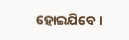ହୋଇଯିବେ ।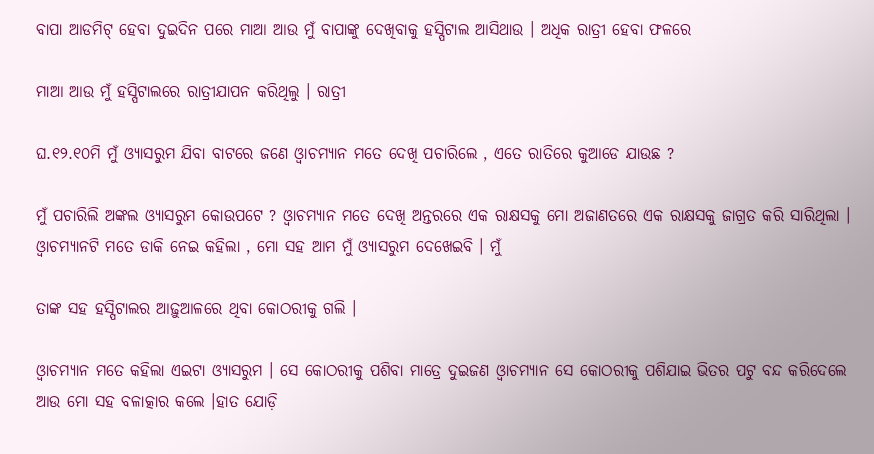ବାପା ଆଡମିଟ୍ ହେବା ଦୁଇଦିନ ପରେ ମାଆ ଆଉ ମୁଁ ବାପାଙ୍କୁ ଦେଖିବାକୁ ହସ୍ପିଟାଲ ଆସିଥାଉ । ଅଧିକ ରାତ୍ରୀ ହେବା ଫଳରେ

ମାଆ ଆଉ ମୁଁ ହସ୍ପିଟାଲରେ ରାତ୍ରୀଯାପନ କରିଥିଲୁ । ରାତ୍ରୀ

ଘ.୧୨.୧୦ମି ମୁଁ ଓ୍ୟାସରୁମ ଯିବା ବାଟରେ ଜଣେ‌ ଓ୍ବାଚମ୍ୟାନ ମତେ ଦେଖି ପଚାରିଲେ , ଏତେ ରାତିରେ କୁଆଡେ ଯାଉଛ ?

ମୁଁ ପଚାରିଲି ଅଙ୍କଲ ଓ୍ୟାସରୁମ କୋଉପଟେ ? ଓ୍ବାଚମ୍ୟାନ ମତେ ଦେଖି ଅନ୍ତରରେ ଏକ ରାକ୍ଷସକୁ ମୋ ଅଜାଣତରେ ଏକ ରାକ୍ଷସକୁ ଜାଗ୍ରତ କରି ସାରିଥିଲା । ଓ୍ବାଚମ୍ୟାନଟି ମତେ ଡାକି ନେଇ କହିଲା , ମୋ ସହ ଆମ ମୁଁ ଓ୍ୟାସରୁମ ଦେଖେଇବି । ମୁଁ

ତାଙ୍କ ସହ ହସ୍ପିଟାଲର ଆଢ଼ୁଆଳରେ ଥିବା କୋଠରୀକୁ ଗଲି ।

ଓ୍ବାଚମ୍ୟାନ ମତେ କହିଲା ଏଇଟା ଓ୍ୟାସରୁମ । ସେ କୋଠରୀକୁ ପଶିବା ମାତ୍ରେ ଦୁଇଜଣ ଓ୍ବାଚମ୍ୟାନ ସେ କୋଠରୀକୁ ପଶିଯାଇ ଭିତର ପଟୁ ବନ୍ଦ କରିଦେଲେ ଆଉ ମୋ ସହ ବଳାତ୍କାର କଲେ ।ହାତ ଯୋଡ଼ି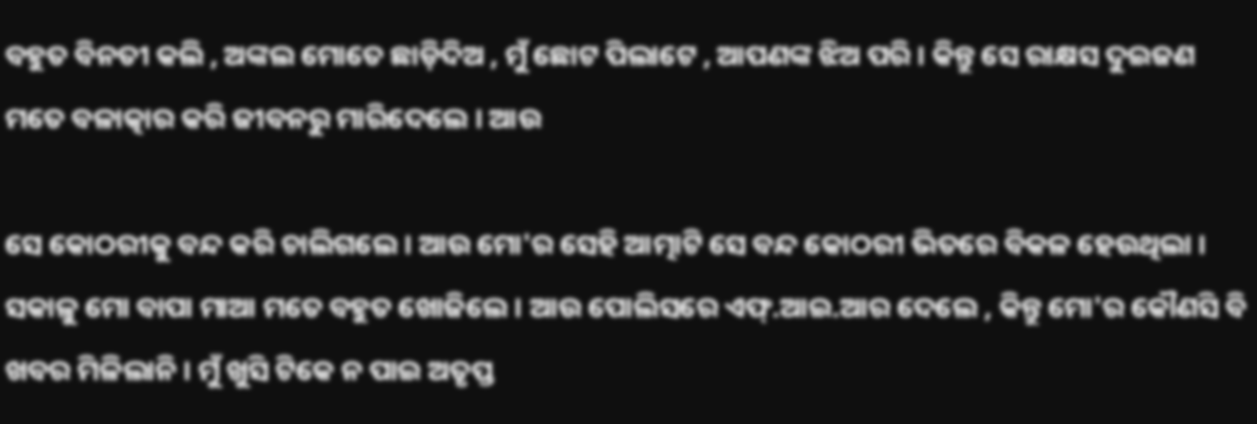ବହୁତ ବିନତୀ କଲି , ଅଙ୍କଲ ମୋତେ ଛାଡ଼ିଦିଅ , ମୁଁ ଛୋଟ ପିଲାଟେ , ଆପଣଙ୍କ ଝିଅ ପରି । କିନ୍ତୁ ସେ ରାକ୍ଷସ ଦୁଇଜଣ ମତେ ବଳାତ୍କାର କରି ଜୀବନରୁ ମାରିଦେଲେ । ଆଉ

ସେ କୋଠରୀକୁ ବନ୍ଦ କରି ଚାଲିଗଲେ । ଆଉ ମୋ'ର ସେହି ଆତ୍ମାଟି ସେ ବନ୍ଦ କୋଠରୀ ଭିତରେ ବିକଳ ହେଉଥିଲା । ସକାଳୁ ମୋ ବାପା ମାଆ ମତେ ବହୁତ ଖୋଜିଲେ । ଆଉ ପୋଲିସରେ ଏଫ୍.ଆଇ.ଆର ଦେଲେ , କିନ୍ତୁ ମୋ'ର କୌଣସି ବି ଖବର ମିଳିଲାନି । ମୁଁ ଖୁସି ଟିକେ ନ ପାଇ ଅତୃପ୍ତ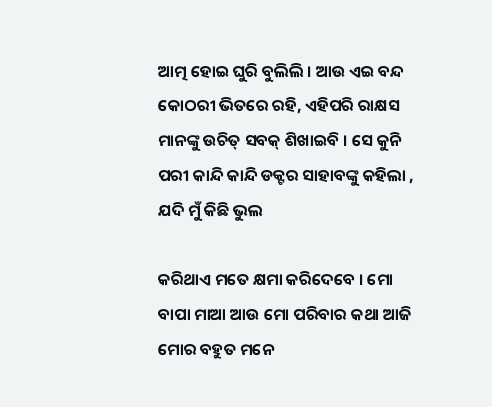ଆତ୍ମ ହୋଇ ଘୁରି ବୁଲିଲି । ଆଉ ଏଇ ବନ୍ଦ କୋଠରୀ ଭିତରେ ରହି, ଏହିପରି ରାକ୍ଷସ ମାନଙ୍କୁ ଉଚିତ୍ ସବକ୍ ଶିଖାଇବି । ସେ କୁନି ପରୀ କାନ୍ଦି କାନ୍ଦି ଡକ୍ଟର ସାହାବଙ୍କୁ କହିଲା , ଯଦି ମୁଁ କିଛି ଭୁଲ

କରିଥାଏ ମତେ କ୍ଷମା କରିଦେବେ । ମୋ ବାପା ମାଆ ଆଉ ମୋ ପରିବାର କଥା ଆଜି ମୋର ବହୁତ ମନେ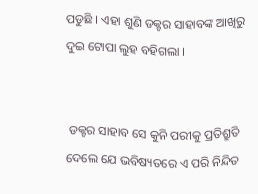ପଡୁଛି । ଏହା ଶୁଣି ଡକ୍ଟର ସାହାବଙ୍କ ଆଖିରୁ ଦୁଇ ଟୋପା ଲୁହ ବହିଗଲା ।


 ଡକ୍ଟର ସାହାବ ସେ କୁନି ପରୀକୁ ପ୍ରତିଶ୍ରୁତି ଦେଲେ ଯେ ଭବିଷ୍ୟତରେ ଏ ପରି ନିନ୍ଦିତ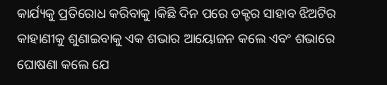କାର୍ଯ୍ୟକୁ ପ୍ରତିରୋଧ କରିବାକୁ ।କିଛି ଦିନ ପରେ ଡକ୍ଟର ସାହାବ ଝିଅଟିର କାହାଣୀକୁ ଶୁଣାଇବାକୁ ଏକ ଶଭାର ଆୟୋଜନ କଲେ ଏବଂ ଶଭାରେ ଘୋଷଣା କଲେ ଯେ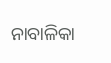ନାବାଳିକା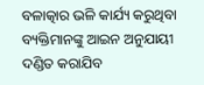ବଳାତ୍କାର ଭଳି କାର୍ଯ୍ୟ କରୁଥିବା ବ୍ୟକ୍ତିମାନଙ୍କୁ ଆଇନ ଅନୁଯାୟୀ ଦଣ୍ଡିତ କରାଯିବ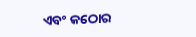ଏବଂ କଠୋର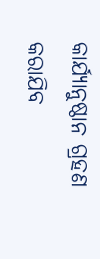କାର୍ଯ୍ୟାନୁଷ୍ଠାନ ଗ୍ରହଣ କରାଯିବ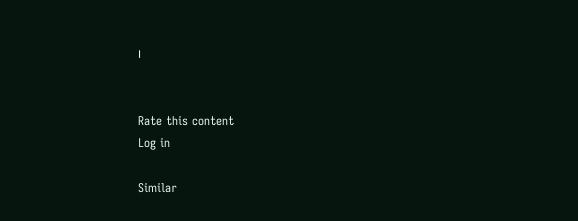।


Rate this content
Log in

Similar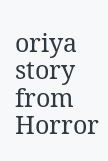oriya story from Horror